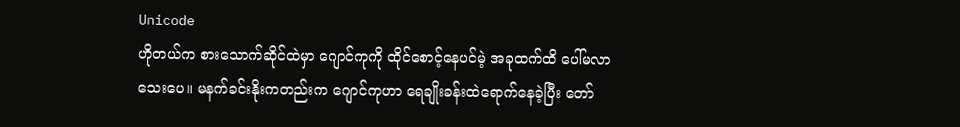Unicode
ဟိုတယ်က စားသောက်ဆိုင်ထဲမှာ ဂျောင်ကုကို ထိုင်စောင့်နေပင်မဲ့ အခုထက်ထိ ပေါ်မလာသေးပေ။ မနက်ခင်းနိုးကတည်းက ဂျောင်ကုဟာ ရေချိုးခန်းထဲရောက်နေခဲ့ပြီး တော်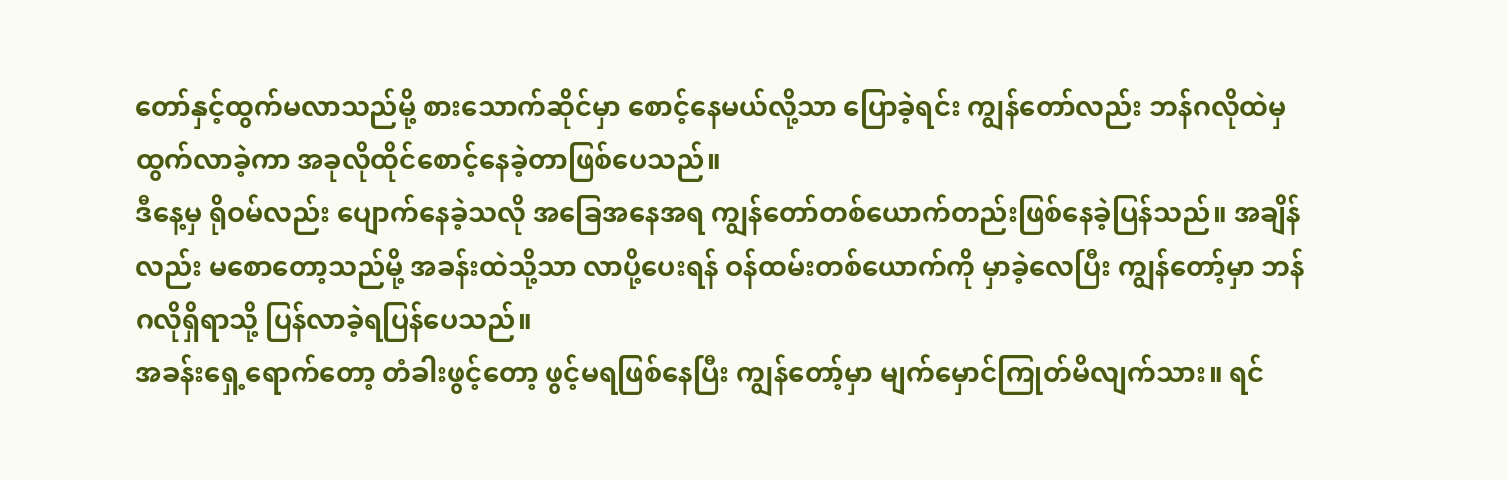တော်နှင့်ထွက်မလာသည်မို့ စားသောက်ဆိုင်မှာ စောင့်နေမယ်လို့သာ ပြောခဲ့ရင်း ကျွန်တော်လည်း ဘန်ဂလိုထဲမှ ထွက်လာခဲ့ကာ အခုလိုထိုင်စောင့်နေခဲ့တာဖြစ်ပေသည်။
ဒီနေ့မှ ရိုဝမ်လည်း ပျောက်နေခဲ့သလို အခြေအနေအရ ကျွန်တော်တစ်ယောက်တည်းဖြစ်နေခဲ့ပြန်သည်။ အချိန်လည်း မစောတော့သည်မို့ အခန်းထဲသို့သာ လာပို့ပေးရန် ဝန်ထမ်းတစ်ယောက်ကို မှာခဲ့လေပြီး ကျွန်တော့်မှာ ဘန်ဂလိုရှိရာသို့ ပြန်လာခဲ့ရပြန်ပေသည်။
အခန်းရှေ့ရောက်တော့ တံခါးဖွင့်တော့ ဖွင့်မရဖြစ်နေပြီး ကျွန်တော့်မှာ မျက်မှောင်ကြုတ်မိလျက်သား။ ရင်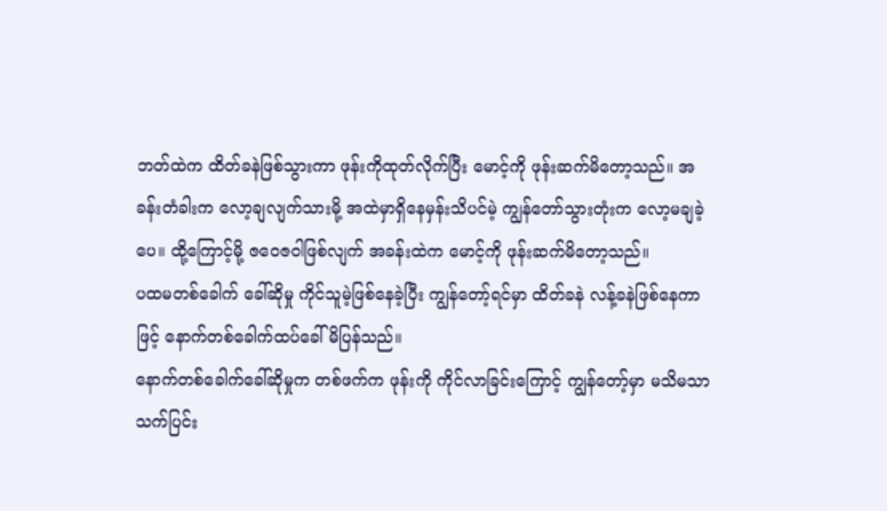ဘတ်ထဲက ထိတ်ခနဲဖြစ်သွားကာ ဖုန်းကိုထုတ်လိုက်ပြီး မောင့်ကို ဖုန်းဆက်မိတော့သည်။ အခန်းတံခါးက လော့ချလျက်သားမို့ အထဲမှာရှိနေမှန်းသိပင်မဲ့ ကျွန်တော်သွားတုံးက လော့မချခဲ့ပေ။ ထို့ကြောင့်မို့ ဇဝေဇဝါဖြစ်လျက် အခန်းထဲက မောင့်ကို ဖုန်းဆက်မိတော့သည်။
ပထမတစ်ခေါက် ခေါ်ဆိုမှု ကိုင်သူမဲ့ဖြစ်နေခဲ့ပြီး ကျွန်တော့်ရင်မှာ ထိတ်ခနဲ လန့်ခနဲဖြစ်နေကာဖြင့် နောက်တစ်ခေါက်ထပ်ခေါ်မိပြန်သည်။
နောက်တစ်ခေါက်ခေါ်ဆိုမှုက တစ်ဖက်က ဖုန်းကို ကိုင်လာခြင်းကြောင့် ကျွန်တော့်မှာ မသိမသာ သက်ပြင်း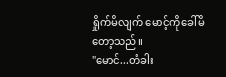ရှိုက်မိလျက် မောင့်ကိုခေါ်မိတော့သည်။
"မောင်...တံခါး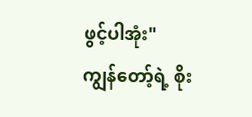ဖွင့်ပါအုံး"
ကျွန်တော့်ရဲ့ စိုး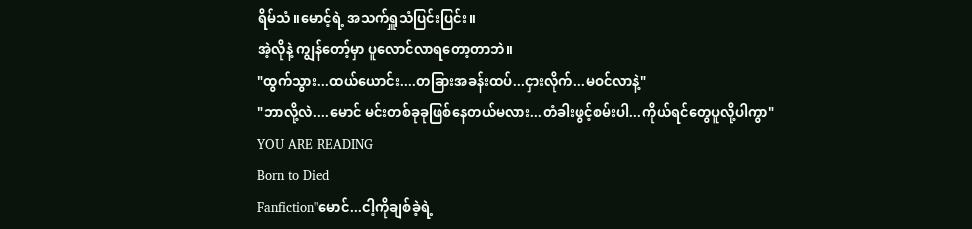ရိမ်သံ။မောင့်ရဲ့ အသက်ရှူသံပြင်းပြင်း။
အဲ့လိုနဲ့ ကျွန်တော့်မှာ ပူလောင်လာရတော့တာဘဲ။
"ထွက်သွား...ထယ်ယောင်း....တခြားအခန်းထပ်...ငှားလိုက်...မဝင်လာနဲ့"
"ဘာလို့လဲ....မောင် မင်းတစ်ခုခုဖြစ်နေတယ်မလား...တံခါးဖွင့်စမ်းပါ...ကိုယ်ရင်တွေပူလို့ပါကွာ"
YOU ARE READING
Born to Died
Fanfiction"မောင်...ငါ့ကိုချစ်ခဲ့ရဲ့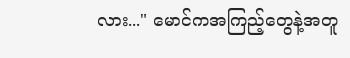လား..." မောင်ကအကြည့်တွေနဲ့အတူ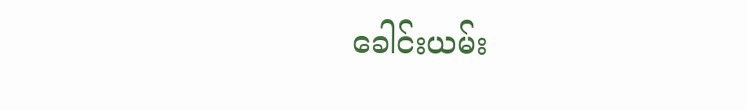ခေါင်းယမ်း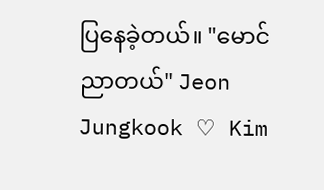ပြနေခဲ့တယ်။ "မောင် ညာတယ်" Jeon Jungkook ♡ Kim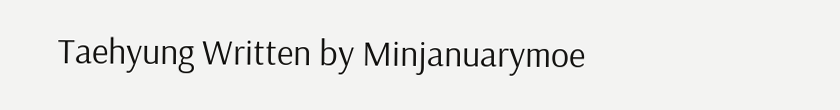Taehyung Written by Minjanuarymoe